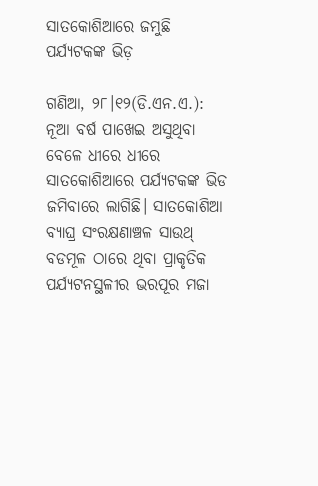ସାତକୋଶିଆରେ ଜମୁଛି ପର୍ଯ୍ୟଟକଙ୍କ ଭିଡ଼

ଗଣିଆ, ୨୮।୧୨(ଡି.ଏନ.ଏ.): ନୂଆ ବର୍ଷ ପାଖେଇ ଅସୁଥିବା ବେଳେ ଧୀରେ ଧୀରେ ସାତକୋଶିଆରେ ପର୍ଯ୍ୟଟକଙ୍କ ଭିଡ ଜମିବାରେ ଲାଗିଛି। ସାତକୋଶିଆ ବ୍ୟାଘ୍ର ସଂରକ୍ଷଣାଞ୍ଚଳ ସାଉଥ୍‌ ବଡମୂଳ ଠାରେ ଥିବା ପ୍ରାକୃତିକ ପର୍ଯ୍ୟଟନସ୍ଥଳୀର ଭରପୂର ମଜା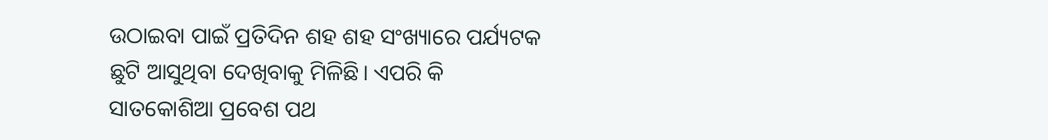ଉଠାଇବା ପାଇଁ ପ୍ରତିଦିନ ଶହ ଶହ ସଂଖ୍ୟାରେ ପର୍ଯ୍ୟଟକ ଛୁଟି ଆସୁଥିବା ଦେଖିବାକୁ ମିଳିଛି। ଏପରି କି ସାତକୋଶିଆ ପ୍ରବେଶ ପଥ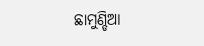ଛାମୁଣ୍ଡିଆ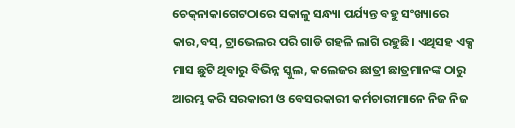ଚେକ୍‌ନାକାଗେଟଠାରେ ସକାଳୁ ସନ୍ଧ୍ୟା ପର୍ଯ୍ୟନ୍ତ ବହୁ ସଂଖ୍ୟାରେ କାର,ବସ୍‌, ଟ୍ରାଭେଲର ପରି ଗାଡି ଗହଳି ଲାଗି ରହୁଛି। ଏଥିସହ ଏକ୍ସ ମାସ ଛୁଟି ଥିବାରୁ ବିଭିନ୍ନ ସ୍କୁଲ, କଲେଜର ଛାତ୍ରୀ ଛାତ୍ରମାନଙ୍କ ଠାରୁ ଆରମ୍ଭ କରି ସରକାରୀ ଓ ବେସରକାରୀ କର୍ମଚାରୀମାନେ ନିଜ ନିଜ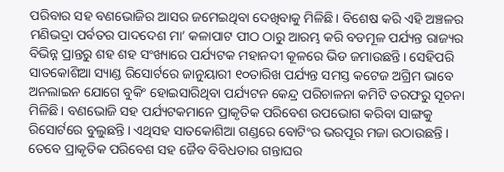ପରିବାର ସହ ବଣଭୋଜିର ଆସର ଜମେଇଥିବା ଦେଖିବାକୁ ମିଳିଛି। ବିଶେଷ କରି ଏହି ଅଞ୍ଚଳର ମଣିଭଦ୍ରା ପର୍ବତର ପାଦଦେଶ ମା’ କଳାପାଟ ପୀଠ ଠାରୁ ଆରମ୍ଭ କରି ବଡମୂଳ ପର୍ଯ୍ୟନ୍ତ ରାଜ୍ୟର ବିଭିନ୍ନ ପ୍ରାନ୍ତରୁ ଶହ ଶହ ସଂଖ୍ୟାରେ ପର୍ଯ୍ୟଟକ ମହାନଦୀ କୂଳରେ ଭିଡ ଜମାଉଛନ୍ତି। ସେହିପରି ସାତକୋଶିଆ ସ୍ୟାଣ୍ଡ ରିସୋର୍ଟରେ ଜାନୁୟାରୀ ୧୦ତାରିଖ ପର୍ଯ୍ୟନ୍ତ ସମସ୍ତ କଟେଜ ଅଗ୍ରିମ ଭାବେ ଅନଲାଇନ ଯୋଗେ ବୁକିଂ ହୋଇସାରିଥିବା ପର୍ଯ୍ୟଟନ କେନ୍ଦ୍ର ପରିଚାଳନା କମିଟି ତରଫରୁ ସୂଚନା ମିଳିଛି। ବଣଭୋଜି ସହ ପର୍ଯ୍ୟଟକମାନେ ପ୍ରାକୃତିକ ପରିବେଶ ଉପଭୋଗ କରିବା ସାଙ୍ଗକୁ ରିସୋର୍ଟରେ ବୁଲୁଛନ୍ତି। ଏଥିସହ ସାତକୋଶିଆ ଗଣ୍ଡରେ ବୋଟିଂର ଭରପୂର ମଜା ଉଠାଉଛନ୍ତି । ତେବେ ପ୍ରାକୃତିକ ପରିବେଶ ସହ ଜୈବ ବିବିଧତାର ଗନ୍ତାଘର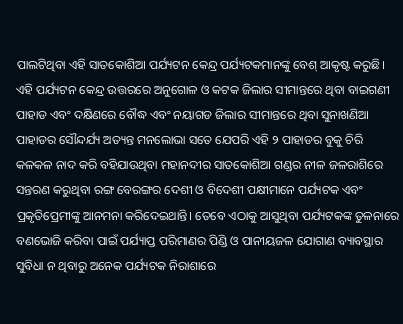ପାଲଟିଥିବା ଏହି ସାତକୋଶିଆ ପର୍ଯ୍ୟଟନ କେନ୍ଦ୍ର ପର୍ଯ୍ୟଟକମାନଙ୍କୁ ବେଶ୍‌ ଆକୃଷ୍ଟ କରୁଛି। ଏହି ପର୍ଯ୍ୟଟନ କେନ୍ଦ୍ର ଉତ୍ତରରେ ଅନୁଗୋଳ ଓ କଟକ ଜିଲାର ସୀମାନ୍ତରେ ଥିବା ବାଇଗଣୀ ପାହାଡ ଏବଂ ଦକ୍ଷିଣରେ ବୌଦ୍ଧ ଏବଂ ନୟାଗଡ ଜିଲାର ସୀମାନ୍ତରେ ଥିବା ସୁନାଖଣିଆ ପାହାଡର ସୌନ୍ଦର୍ଯ୍ୟ ଅତ୍ୟନ୍ତ ମନଲୋଭା ସତେ ଯେପରି ଏହି ୨ ପାହାଡର ବୁକୁ ଚିରି କଳକଳ ନାଦ କରି ବହିଯାଉଥିବା ମହାନଦୀର ସାତକୋଶିଆ ଗଣ୍ଡର ନୀଳ ଜଳରାଶିରେ ସନ୍ତରଣ କରୁଥିବା ରଙ୍ଗ ବେରଙ୍ଗର ଦେଶୀ ଓ ବିଦେଶୀ ପକ୍ଷୀମାନେ ପର୍ଯ୍ୟଟକ ଏବଂ ପ୍ରକୃତିପ୍ରେମୀଙ୍କୁ ଆନମନା କରିଦେଇଥାନ୍ତି। ତେବେ ଏଠାକୁ ଆସୁଥିବା ପର୍ଯ୍ୟଟକଙ୍କ ତୁଳନାରେ ବଣଭୋଜି କରିବା ପାଇଁ ପର୍ଯ୍ୟାପ୍ତ ପରିମାଣର ପିଣ୍ଡି ଓ ପାନୀୟଜଳ ଯୋଗାଣ ବ୍ୟାବସ୍ଥାର ସୁବିଧା ନ ଥିବାରୁ ଅନେକ ପର୍ଯ୍ୟଟକ ନିରାଶାରେ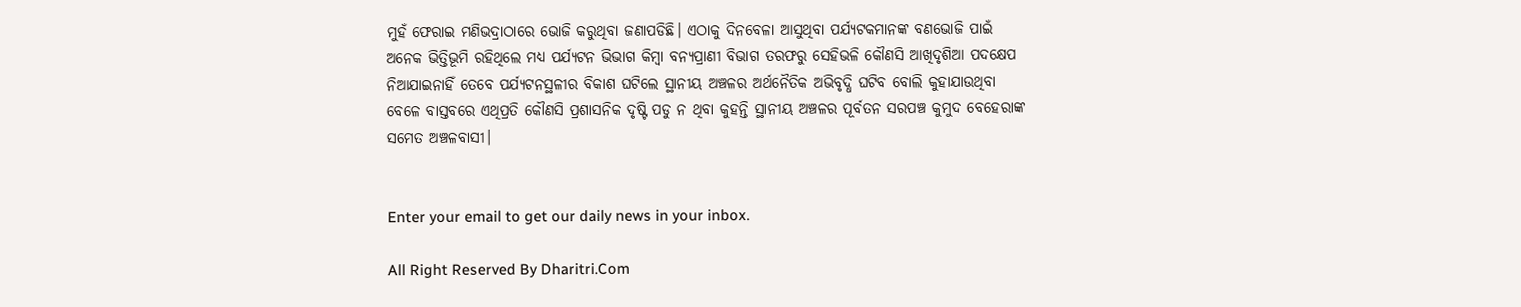ମୁହଁ ଫେରାଇ ମଣିଭଦ୍ରାଠାରେ ଭୋଜି କରୁଥିବା ଜଣାପଡିଛି। ଏଠାକୁ ଦିନବେଳା ଆସୁଥିବା ପର୍ଯ୍ୟଟକମାନଙ୍କ ବଣଭୋଜି ପାଇଁ ଅନେକ ଭିତ୍ତିଭୂମି ରହିଥିଲେ ମଧ୍ୟ ପର୍ଯ୍ୟଟନ ଭିଭାଗ କିମ୍ବା ବନ୍ୟପ୍ରାଣୀ ବିଭାଗ ତରଫରୁ ସେହିଭଳି କୌଣସି ଆଖିଦୃଶିଆ ପଦକ୍ଷେପ ନିଆଯାଇନାହିଁ ତେବେ ପର୍ଯ୍ୟଟନସ୍ଥଳୀର ବିକାଶ ଘଟିଲେ ସ୍ଥାନୀୟ ଅଞ୍ଚଳର ଅର୍ଥନୈତିକ ଅଭିବୃଦ୍ଧି ଘଟିବ ବୋଲି କୁହାଯାଉଥିବା ବେଳେ ବାସ୍ତବରେ ଏଥିପ୍ରତି କୌଣସି ପ୍ରଶାସନିକ ଦୃଷ୍ଟି ପଡୁ ନ ଥିବା କୁହନ୍ତି ସ୍ଥାନୀୟ ଅଞ୍ଚଳର ପୂର୍ବତନ ସରପଞ୍ଚ କୁମୁଦ ବେହେରାଙ୍କ ସମେତ ଅଞ୍ଚଳବାସୀ।


Enter your email to get our daily news in your inbox.

All Right Reserved By Dharitri.Com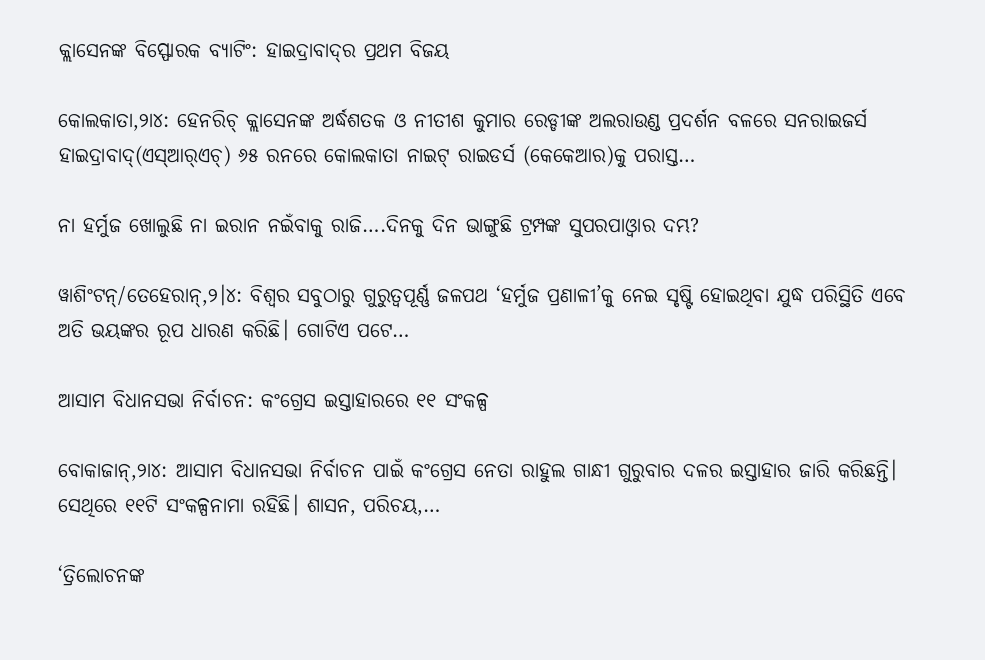କ୍ଲାସେନଙ୍କ ବିସ୍ଫୋରକ ବ୍ୟାଟିଂ: ହାଇଦ୍ରାବାଦ୍‌ର ପ୍ରଥମ ବିଜୟ

କୋଲକାତା,୨ା୪: ହେନରିଚ୍‌ କ୍ଲାସେନଙ୍କ ଅର୍ଦ୍ଧଶତକ ଓ ନୀତୀଶ କୁମାର ରେଡ୍ଡୀଙ୍କ ଅଲରାଉଣ୍ଡ ପ୍ରଦର୍ଶନ ବଳରେ ସନରାଇଜର୍ସ ହାଇଦ୍ରାବାଦ୍‌(ଏସ୍‌ଆର୍‌ଏଚ୍‌) ୬୫ ରନରେ କୋଲକାତା ନାଇଟ୍‌ ରାଇଡର୍ସ (କେକେଆର)କୁ ପରାସ୍ତ…

ନା ହର୍ମୁଜ ଖୋଲୁଛି ନା ଇରାନ ନଇଁବାକୁ ରାଜି….ଦିନକୁ ଦିନ ଭାଙ୍ଗୁଛି ଟ୍ରମ୍ପଙ୍କ ସୁପରପାଓ୍ବାର ଦମ୍ଭ?

ୱାଶିଂଟନ୍/ତେହେରାନ୍,୨।୪: ବିଶ୍ୱର ସବୁଠାରୁ ଗୁରୁତ୍ୱପୂର୍ଣ୍ଣ ଜଳପଥ ‘ହର୍ମୁଜ ପ୍ରଣାଳୀ’କୁ ନେଇ ସୃଷ୍ଟି ହୋଇଥିବା ଯୁଦ୍ଧ ପରିସ୍ଥିତି ଏବେ ଅତି ଭୟଙ୍କର ରୂପ ଧାରଣ କରିଛି। ଗୋଟିଏ ପଟେ…

ଆସାମ ବିଧାନସଭା ନିର୍ବାଚନ: କଂଗ୍ରେସ ଇସ୍ତାହାରରେ ୧୧ ସଂକଳ୍ପ

ବୋକାଜାନ୍‌,୨ା୪: ଆସାମ ବିଧାନସଭା ନିର୍ବାଚନ ପାଇଁ କଂଗ୍ରେସ ନେତା ରାହୁଲ ଗାନ୍ଧୀ ଗୁରୁବାର ଦଳର ଇସ୍ତାହାର ଜାରି କରିଛନ୍ତି। ସେଥିରେ ୧୧ଟି ସଂକଳ୍ପନାମା ରହିଛି। ଶାସନ, ପରିଚୟ,…

‘ତ୍ରିଲୋଚନଙ୍କ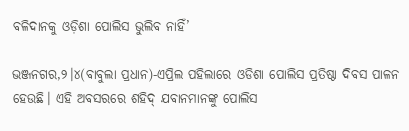ବଳିଦାନକୁ ଓଡ଼ିଶା ପୋଲିସ ଭୁଲିବ ନାହିଁ’

ଭଞ୍ଜନଗର,୨।୪(ବାବୁଲା ପ୍ରଧାନ)-ଏପ୍ରିଲ ପହିଲାରେ ଓଡିଶା ପୋଲିସ ପ୍ରତିଷ୍ଠା ଦିବସ ପାଳନ ହେଉଛି। ଏହି ଅବସରରେ ଶହିଦ୍ ଯବାନମାନଙ୍କୁ ପୋଲିସ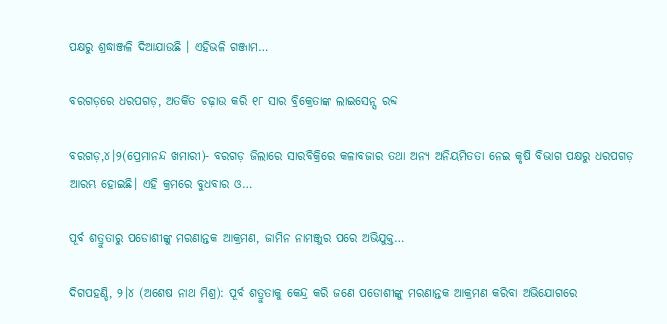ପକ୍ଷରୁ ଶ୍ରଦ୍ଧାଞ୍ଜଳି ଦିଆଯାଉଛି । ଏହିଭଳି ଗଞ୍ଜାମ…

ବରଗଡ଼ରେ ଧରପଗଡ଼, ଅତର୍କିତ ଚଢ଼ାଉ କରି ୧୮ ସାର ବ୍ରିକ୍ରେତାଙ୍କ ଲାଇସେନ୍ସ ରବ୍ଦ

ବରଗଡ଼,୪।୨(ପ୍ରେମାନନ୍ଦ ଖମାରୀ)- ବରଗଡ଼ ଜିଲାରେ ସାରବିକ୍ରିରେ କଳାବଜାର ତଥା ଅନ୍ୟ ଅନିୟମିତତା ନେଇ କୃଷି ବିଭାଗ ପକ୍ଷରୁ ଧରପଗଡ଼ ଆରମ୍ଭ ହୋଇଛି। ଏହି କ୍ରମରେ ବୁଧବାର ଓ…

ପୂର୍ବ ଶତ୍ରୁତାରୁ ପଡୋଶୀଙ୍କୁ ମରଣାନ୍ତକ ଆକ୍ରମଣ, ଜାମିନ ନାମଞ୍ଜୁର ପରେ ଅଭିଯୁକ୍ତ…

ଦିଗପହଣ୍ଡି, ୨।୪ (ଅଶେଷ ନାଥ ମିଶ୍ର): ପୂର୍ବ ଶତ୍ରୁତାକୁ କେନ୍ଦ୍ର କରି ଜଣେ ପଡୋଶୀଙ୍କୁ ମରଣାନ୍ତକ ଆକ୍ରମଣ କରିବା ଅଭିଯୋଗରେ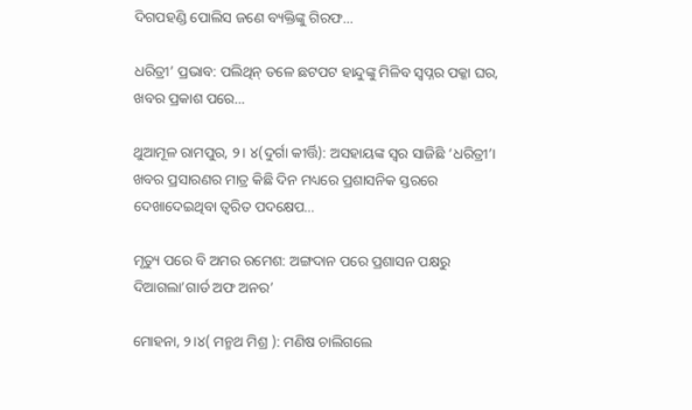ଦିଗପହଣ୍ଡି ପୋଲିସ ଜଣେ ବ୍ୟକ୍ତିଙ୍କୁ ଗିରଫ…

ଧରିତ୍ରୀ’ ପ୍ରଭାବ: ପଲିଥିନ୍ ତଳେ ଛଟପଟ ହାନ୍ଦୁଙ୍କୁ ମିଳିବ ସ୍ୱପ୍ନର ପକ୍କା ଘର, ଖବର ପ୍ରକାଶ ପରେ…

ଥୁଆମୂଳ ରାମପୁର, ୨। ୪(ଦୁର୍ଗା କୀର୍ତ୍ତି): ଅସହାୟଙ୍କ ସ୍ୱର ସାଜିଛି ‘ଧରିତ୍ରୀ’। ଖବର ପ୍ରସାରଣର ମାତ୍ର କିଛି ଦିନ ମଧ୍ୟରେ ପ୍ରଶାସନିକ ସ୍ତରରେ ଦେଖାଦେଇଥିବା ତ୍ୱରିତ ପଦକ୍ଷେପ…

ମୃତ୍ୟୁ ପରେ ବି ଅମର ରମେଶ: ଅଙ୍ଗଦାନ ପରେ ପ୍ରଶାସନ ପକ୍ଷରୁ ଦିଆଗଲା’ଗାର୍ଡ ଅଫ ଅନର’

ମୋହନା, ୨।୪( ମନ୍ମଥ ମିଶ୍ର ): ମଣିଷ ଚାଲିଗଲେ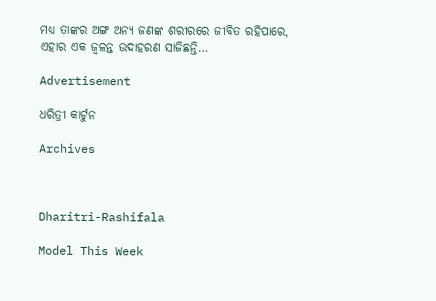ମଧ୍ୟ ତାଙ୍କର ଅଙ୍ଗ ଅନ୍ୟ ଜଣଙ୍କ ଶରୀରରେ ଜୀବିତ ରହିପାରେ, ଏହାର ଏକ ଜ୍ୱଳନ୍ତ ଉଦାହରଣ ସାଜିଛନ୍ତି…

Advertisement

ଧରିତ୍ରୀ କାର୍ଟୁନ

Archives



Dharitri-Rashifala

Model This Week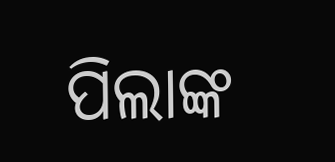ପିଲାଙ୍କ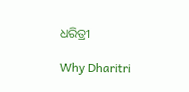ଧରିତ୍ରୀ

Why Dharitri